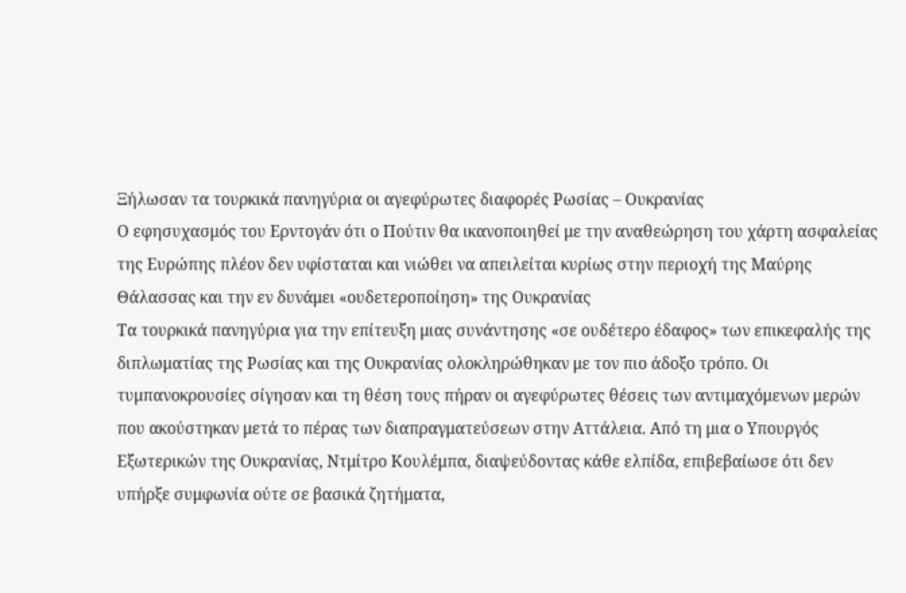Ξήλωσαν τα τουρκικά πανηγύρια οι αγεφύρωτες διαφορές Ρωσίας – Ουκρανίας
Ο εφησυχασμός του Ερντογάν ότι ο Πούτιν θα ικανοποιηθεί με την αναθεώρηση του χάρτη ασφαλείας της Ευρώπης πλέον δεν υφίσταται και νιώθει να απειλείται κυρίως στην περιοχή της Μαύρης Θάλασσας και την εν δυνάμει «ουδετεροποίηση» της Ουκρανίας
Τα τουρκικά πανηγύρια για την επίτευξη μιας συνάντησης «σε ουδέτερο έδαφος» των επικεφαλής της διπλωματίας της Ρωσίας και της Ουκρανίας ολοκληρώθηκαν με τον πιο άδοξο τρόπο. Οι τυμπανοκρουσίες σίγησαν και τη θέση τους πήραν οι αγεφύρωτες θέσεις των αντιμαχόμενων μερών που ακούστηκαν μετά το πέρας των διαπραγματεύσεων στην Αττάλεια. Από τη μια ο Υπουργός Εξωτερικών της Ουκρανίας, Ντμίτρο Κουλέμπα, διαψεύδοντας κάθε ελπίδα, επιβεβαίωσε ότι δεν υπήρξε συμφωνία ούτε σε βασικά ζητήματα,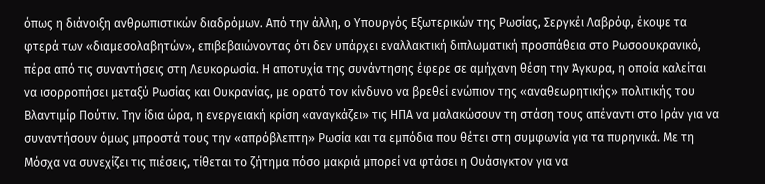όπως η διάνοιξη ανθρωπιστικών διαδρόμων. Από την άλλη, ο Υπουργός Εξωτερικών της Ρωσίας, Σεργκέι Λαβρόφ, έκοψε τα φτερά των «διαμεσολαβητών», επιβεβαιώνοντας ότι δεν υπάρχει εναλλακτική διπλωματική προσπάθεια στο Ρωσοουκρανικό, πέρα από τις συναντήσεις στη Λευκορωσία. Η αποτυχία της συνάντησης έφερε σε αμήχανη θέση την Άγκυρα, η οποία καλείται να ισορροπήσει μεταξύ Ρωσίας και Ουκρανίας, με ορατό τον κίνδυνο να βρεθεί ενώπιον της «αναθεωρητικής» πολιτικής του Βλαντιμίρ Πούτιν. Την ίδια ώρα, η ενεργειακή κρίση «αναγκάζει» τις ΗΠΑ να μαλακώσουν τη στάση τους απέναντι στο Ιράν για να συναντήσουν όμως μπροστά τους την «απρόβλεπτη» Ρωσία και τα εμπόδια που θέτει στη συμφωνία για τα πυρηνικά. Με τη Μόσχα να συνεχίζει τις πιέσεις, τίθεται το ζήτημα πόσο μακριά μπορεί να φτάσει η Ουάσιγκτον για να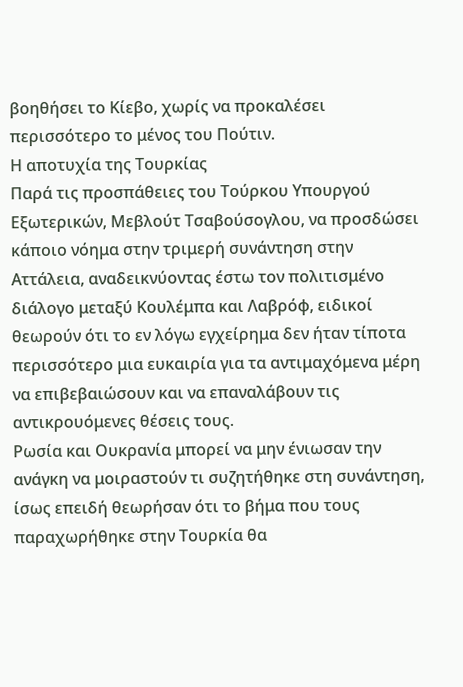βοηθήσει το Κίεβο, χωρίς να προκαλέσει περισσότερο το μένος του Πούτιν.
Η αποτυχία της Τουρκίας
Παρά τις προσπάθειες του Τούρκου Υπουργού Εξωτερικών, Μεβλούτ Τσαβούσογλου, να προσδώσει κάποιο νόημα στην τριμερή συνάντηση στην Αττάλεια, αναδεικνύοντας έστω τον πολιτισμένο διάλογο μεταξύ Κουλέμπα και Λαβρόφ, ειδικοί θεωρούν ότι το εν λόγω εγχείρημα δεν ήταν τίποτα περισσότερο μια ευκαιρία για τα αντιμαχόμενα μέρη να επιβεβαιώσουν και να επαναλάβουν τις αντικρουόμενες θέσεις τους.
Ρωσία και Ουκρανία μπορεί να μην ένιωσαν την ανάγκη να μοιραστούν τι συζητήθηκε στη συνάντηση, ίσως επειδή θεωρήσαν ότι το βήμα που τους παραχωρήθηκε στην Τουρκία θα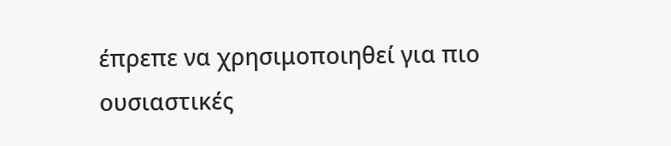έπρεπε να χρησιμοποιηθεί για πιο ουσιαστικές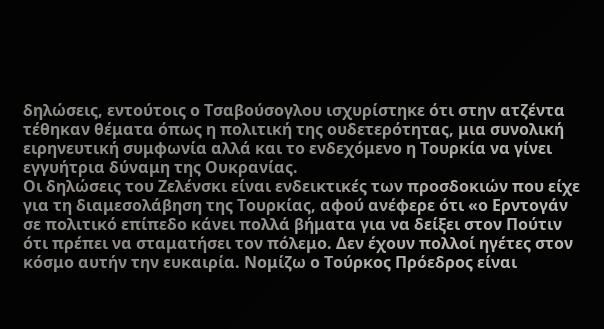δηλώσεις, εντούτοις ο Τσαβούσογλου ισχυρίστηκε ότι στην ατζέντα τέθηκαν θέματα όπως η πολιτική της ουδετερότητας, μια συνολική ειρηνευτική συμφωνία αλλά και το ενδεχόμενο η Τουρκία να γίνει εγγυήτρια δύναμη της Ουκρανίας.
Οι δηλώσεις του Ζελένσκι είναι ενδεικτικές των προσδοκιών που είχε για τη διαμεσολάβηση της Τουρκίας, αφού ανέφερε ότι «ο Ερντογάν σε πολιτικό επίπεδο κάνει πολλά βήματα για να δείξει στον Πούτιν ότι πρέπει να σταματήσει τον πόλεμο. Δεν έχουν πολλοί ηγέτες στον κόσμο αυτήν την ευκαιρία. Νομίζω ο Τούρκος Πρόεδρος είναι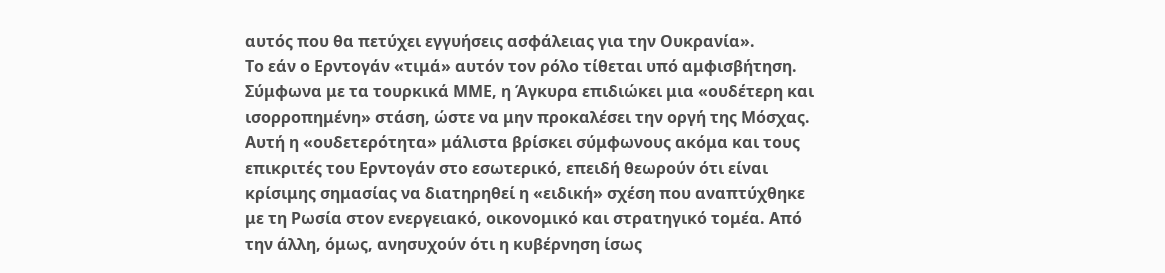αυτός που θα πετύχει εγγυήσεις ασφάλειας για την Ουκρανία».
Το εάν ο Ερντογάν «τιμά» αυτόν τον ρόλο τίθεται υπό αμφισβήτηση. Σύμφωνα με τα τουρκικά ΜΜΕ, η Άγκυρα επιδιώκει μια «ουδέτερη και ισορροπημένη» στάση, ώστε να μην προκαλέσει την οργή της Μόσχας. Αυτή η «ουδετερότητα» μάλιστα βρίσκει σύμφωνους ακόμα και τους επικριτές του Ερντογάν στο εσωτερικό, επειδή θεωρούν ότι είναι κρίσιμης σημασίας να διατηρηθεί η «ειδική» σχέση που αναπτύχθηκε με τη Ρωσία στον ενεργειακό, οικονομικό και στρατηγικό τομέα. Από την άλλη, όμως, ανησυχούν ότι η κυβέρνηση ίσως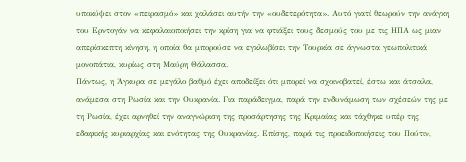υποκύψει στον «πειρασμό» και χαλάσει αυτήν την «ουδετερότητα». Αυτό γιατί θεωρούν την ανάγκη του Ερντογάν να κεφαλαιοποιήσει την κρίση για να φτιάξει τους δεσμούς του με τις ΗΠΑ ως μιαν απερίσκεπτη κίνηση, η οποία θα μπορούσε να εγκλωβίσει την Τουρκία σε άγνωστα γεωπολιτικά μονοπάτια, κυρίως στη Μαύρη Θάλασσα.
Πάντως, η Άγκυρα σε μεγάλο βαθμό έχει αποδείξει ότι μπορεί να σχοινοβατεί, έστω και άτσαλα, ανάμεσα στη Ρωσία και την Ουκρανία. Για παράδειγμα, παρά την ενδυνάμωση των σχέσεών της με τη Ρωσία, έχει αρνηθεί την αναγνώριση της προσάρτησης της Κριμαίας και τάχθηκε υπέρ της εδαφικής κυριαρχίας και ενότητας της Ουκρανίας. Επίσης, παρά τις προειδοποιήσεις του Πούτιν,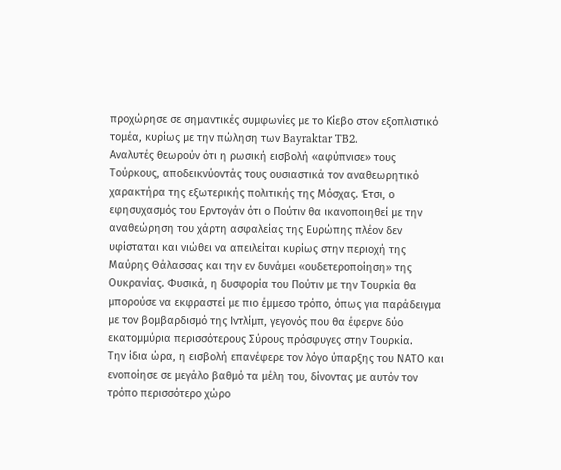προχώρησε σε σημαντικές συμφωνίες με το Κίεβο στον εξοπλιστικό τομέα, κυρίως με την πώληση των Bayraktar TB2.
Αναλυτές θεωρούν ότι η ρωσική εισβολή «αφύπνισε» τους Τούρκους, αποδεικνύοντάς τους ουσιαστικά τον αναθεωρητικό χαρακτήρα της εξωτερικής πολιτικής της Μόσχας. Έτσι, ο εφησυχασμός του Ερντογάν ότι ο Πούτιν θα ικανοποιηθεί με την αναθεώρηση του χάρτη ασφαλείας της Ευρώπης πλέον δεν υφίσταται και νιώθει να απειλείται κυρίως στην περιοχή της Μαύρης Θάλασσας και την εν δυνάμει «ουδετεροποίηση» της Ουκρανίας. Φυσικά, η δυσφορία του Πούτιν με την Τουρκία θα μπορούσε να εκφραστεί με πιο έμμεσο τρόπο, όπως για παράδειγμα με τον βομβαρδισμό της Ιντλίμπ, γεγονός που θα έφερνε δύο εκατομμύρια περισσότερους Σύρους πρόσφυγες στην Τουρκία.
Την ίδια ώρα, η εισβολή επανέφερε τον λόγο ύπαρξης του ΝΑΤΟ και ενοποίησε σε μεγάλο βαθμό τα μέλη του, δίνοντας με αυτόν τον τρόπο περισσότερο χώρο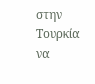στην Τουρκία να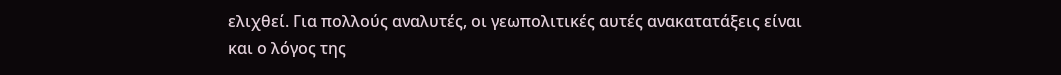ελιχθεί. Για πολλούς αναλυτές, οι γεωπολιτικές αυτές ανακατατάξεις είναι και ο λόγος της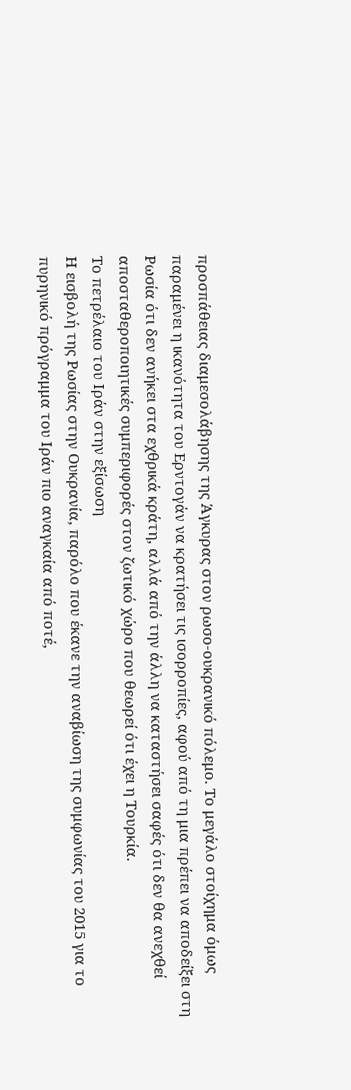προσπάθειας διαμεσολάβησης της Άγκυρας στον ρωσο-ουκρανικό πόλεμο. Το μεγάλο στοίχημα όμως παραμένει η ικανότητα του Ερντογάν να κρατήσει τις ισορροπίες, αφού από τη μια πρέπει να αποδείξει στη Ρωσία ότι δεν ανήκει στα εχθρικά κράτη, αλλά από την άλλη να καταστήσει σαφές ότι δεν θα ανεχθεί αποσταθεροποιητικές συμπεριφορές στον ζωτικό χώρο που θεωρεί ότι έχει η Τουρκία.
Το πετρέλαιο του Ιράν στην εξίσωση
Η εισβολή της Ρωσίας στην Ουκρανία, παρόλο που έκανε την αναβίωση της συμφωνίας του 2015 για το πυρηνικό πρόγραμμα του Ιράν πιο αναγκαία από ποτέ,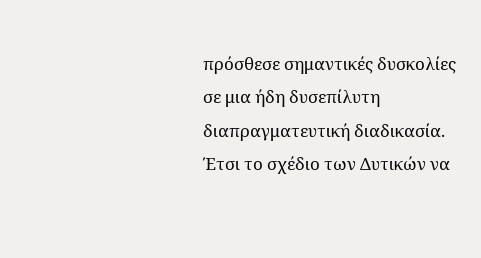πρόσθεσε σημαντικές δυσκολίες σε μια ήδη δυσεπίλυτη διαπραγματευτική διαδικασία.
Έτσι το σχέδιο των Δυτικών να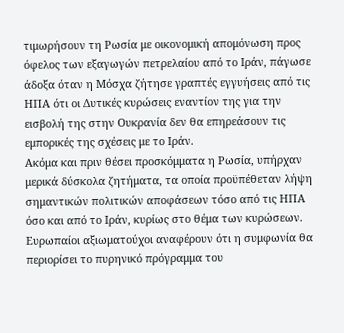τιμωρήσουν τη Ρωσία με οικονομική απομόνωση προς όφελος των εξαγωγών πετρελαίου από το Ιράν, πάγωσε άδοξα όταν η Μόσχα ζήτησε γραπτές εγγυήσεις από τις ΗΠΑ ότι οι Δυτικές κυρώσεις εναντίον της για την εισβολή της στην Ουκρανία δεν θα επηρεάσουν τις εμπορικές της σχέσεις με το Ιράν.
Ακόμα και πριν θέσει προσκόμματα η Ρωσία, υπήρχαν μερικά δύσκολα ζητήματα, τα οποία προϋπέθεταν λήψη σημαντικών πολιτικών αποφάσεων τόσο από τις ΗΠΑ όσο και από το Ιράν, κυρίως στο θέμα των κυρώσεων. Ευρωπαίοι αξιωματούχοι αναφέρουν ότι η συμφωνία θα περιορίσει το πυρηνικό πρόγραμμα του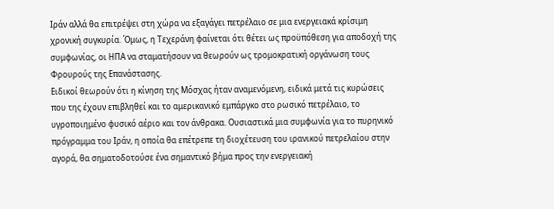Ιράν αλλά θα επιτρέψει στη χώρα να εξαγάγει πετρέλαιο σε μια ενεργειακά κρίσιμη χρονική συγκυρία. Όμως, η Τεχεράνη φαίνεται ότι θέτει ως προϋπόθεση για αποδοχή της συμφωνίας, οι ΗΠΑ να σταματήσουν να θεωρούν ως τρομοκρατική οργάνωση τους Φρουρούς της Επανάστασης.
Ειδικοί θεωρούν ότι η κίνηση της Μόσχας ήταν αναμενόμενη, ειδικά μετά τις κυρώσεις που της έχουν επιβληθεί και το αμερικανικό εμπάργκο στο ρωσικό πετρέλαιο, το υγροποιημένο φυσικό αέριο και τον άνθρακα. Ουσιαστικά μια συμφωνία για το πυρηνικό πρόγραμμα του Ιράν, η οποία θα επέτρεπε τη διοχέτευση του ιρανικού πετρελαίου στην αγορά, θα σηματοδοτούσε ένα σημαντικό βήμα προς την ενεργειακή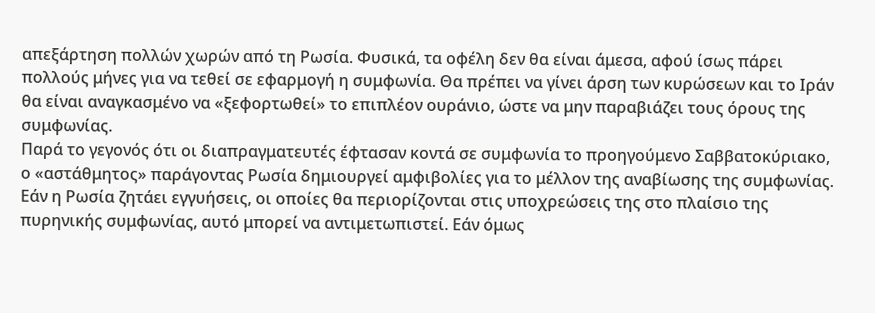απεξάρτηση πολλών χωρών από τη Ρωσία. Φυσικά, τα οφέλη δεν θα είναι άμεσα, αφού ίσως πάρει πολλούς μήνες για να τεθεί σε εφαρμογή η συμφωνία. Θα πρέπει να γίνει άρση των κυρώσεων και το Ιράν θα είναι αναγκασμένο να «ξεφορτωθεί» το επιπλέον ουράνιο, ώστε να μην παραβιάζει τους όρους της συμφωνίας.
Παρά το γεγονός ότι οι διαπραγματευτές έφτασαν κοντά σε συμφωνία το προηγούμενο Σαββατοκύριακο, ο «αστάθμητος» παράγοντας Ρωσία δημιουργεί αμφιβολίες για το μέλλον της αναβίωσης της συμφωνίας. Εάν η Ρωσία ζητάει εγγυήσεις, οι οποίες θα περιορίζονται στις υποχρεώσεις της στο πλαίσιο της πυρηνικής συμφωνίας, αυτό μπορεί να αντιμετωπιστεί. Εάν όμως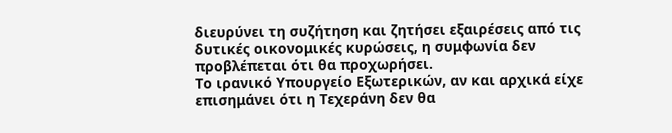διευρύνει τη συζήτηση και ζητήσει εξαιρέσεις από τις δυτικές οικονομικές κυρώσεις, η συμφωνία δεν προβλέπεται ότι θα προχωρήσει.
Το ιρανικό Υπουργείο Εξωτερικών, αν και αρχικά είχε επισημάνει ότι η Τεχεράνη δεν θα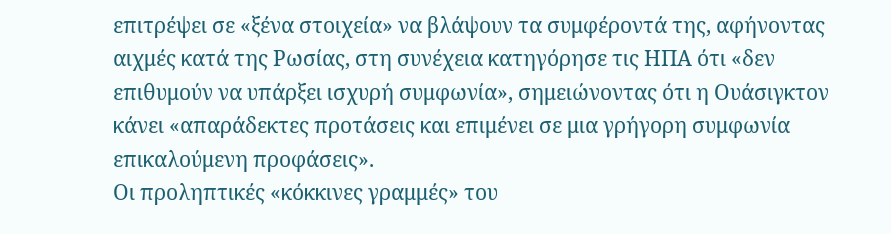επιτρέψει σε «ξένα στοιχεία» να βλάψουν τα συμφέροντά της, αφήνοντας αιχμές κατά της Ρωσίας, στη συνέχεια κατηγόρησε τις ΗΠΑ ότι «δεν επιθυμούν να υπάρξει ισχυρή συμφωνία», σημειώνοντας ότι η Ουάσιγκτον κάνει «απαράδεκτες προτάσεις και επιμένει σε μια γρήγορη συμφωνία επικαλούμενη προφάσεις».
Οι προληπτικές «κόκκινες γραμμές» του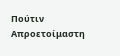Πούτιν
Απροετοίμαστη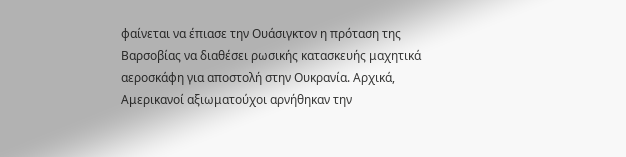φαίνεται να έπιασε την Ουάσιγκτον η πρόταση της Βαρσοβίας να διαθέσει ρωσικής κατασκευής μαχητικά αεροσκάφη για αποστολή στην Ουκρανία. Αρχικά, Αμερικανοί αξιωματούχοι αρνήθηκαν την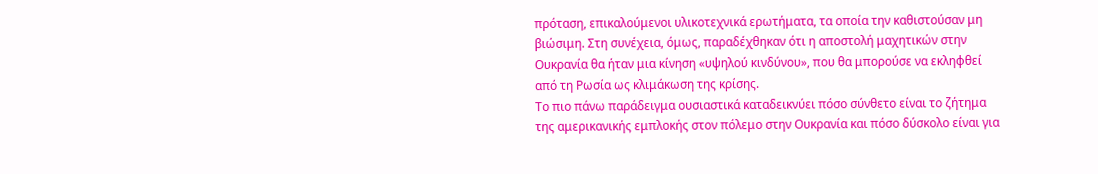πρόταση, επικαλούμενοι υλικοτεχνικά ερωτήματα, τα οποία την καθιστούσαν μη βιώσιμη. Στη συνέχεια, όμως, παραδέχθηκαν ότι η αποστολή μαχητικών στην Ουκρανία θα ήταν μια κίνηση «υψηλού κινδύνου», που θα μπορούσε να εκληφθεί από τη Ρωσία ως κλιμάκωση της κρίσης.
Το πιο πάνω παράδειγμα ουσιαστικά καταδεικνύει πόσο σύνθετο είναι το ζήτημα της αμερικανικής εμπλοκής στον πόλεμο στην Ουκρανία και πόσο δύσκολο είναι για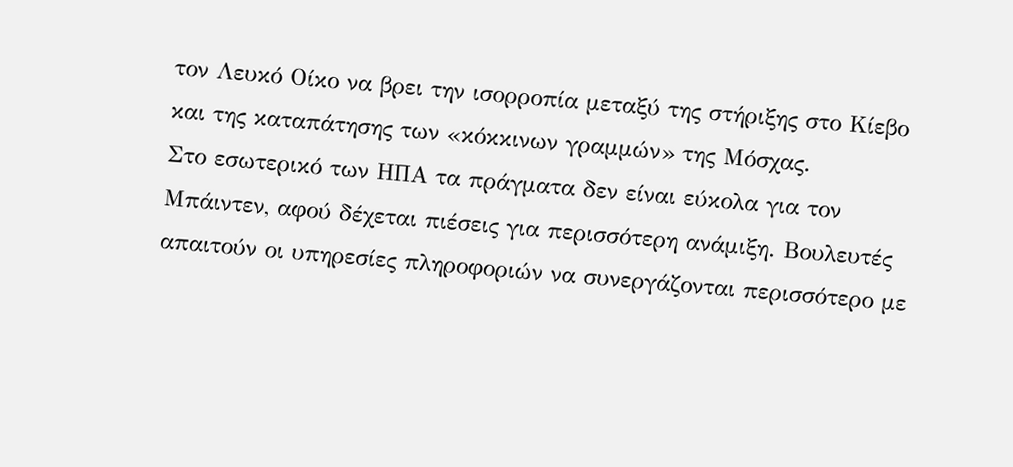τον Λευκό Οίκο να βρει την ισορροπία μεταξύ της στήριξης στο Κίεβο και της καταπάτησης των «κόκκινων γραμμών» της Μόσχας.
Στο εσωτερικό των ΗΠΑ τα πράγματα δεν είναι εύκολα για τον Μπάιντεν, αφού δέχεται πιέσεις για περισσότερη ανάμιξη. Βουλευτές απαιτούν οι υπηρεσίες πληροφοριών να συνεργάζονται περισσότερο με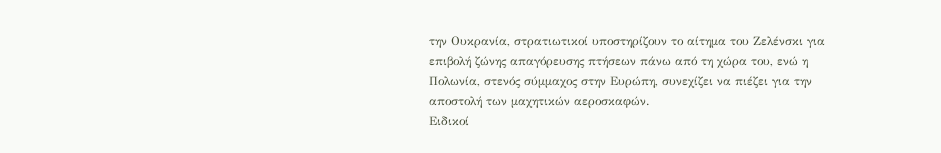την Ουκρανία, στρατιωτικοί υποστηρίζουν το αίτημα του Ζελένσκι για επιβολή ζώνης απαγόρευσης πτήσεων πάνω από τη χώρα του, ενώ η Πολωνία, στενός σύμμαχος στην Ευρώπη, συνεχίζει να πιέζει για την αποστολή των μαχητικών αεροσκαφών.
Ειδικοί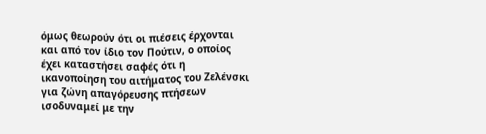όμως θεωρούν ότι οι πιέσεις έρχονται και από τον ίδιο τον Πούτιν, ο οποίος έχει καταστήσει σαφές ότι η ικανοποίηση του αιτήματος του Ζελένσκι για ζώνη απαγόρευσης πτήσεων ισοδυναμεί με την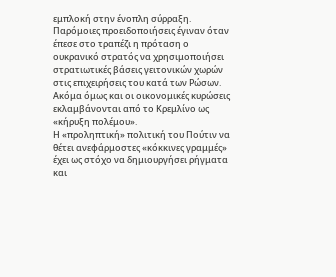εμπλοκή στην ένοπλη σύρραξη. Παρόμοιες προειδοποιήσεις έγιναν όταν έπεσε στο τραπέζι η πρόταση ο ουκρανικό στρατός να χρησιμοποιήσει στρατιωτικές βάσεις γειτονικών χωρών στις επιχειρήσεις του κατά των Ρώσων. Ακόμα όμως και οι οικονομικές κυρώσεις εκλαμβάνονται από το Κρεμλίνο ως «κήρυξη πολέμου».
Η «προληπτική» πολιτική του Πούτιν να θέτει ανεφάρμοστες «κόκκινες γραμμές» έχει ως στόχο να δημιουργήσει ρήγματα και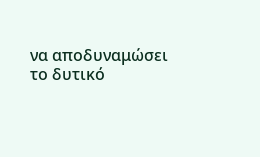να αποδυναμώσει το δυτικό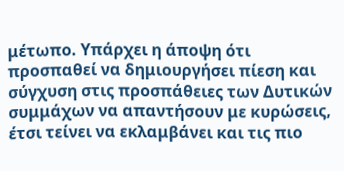μέτωπο. Υπάρχει η άποψη ότι προσπαθεί να δημιουργήσει πίεση και σύγχυση στις προσπάθειες των Δυτικών συμμάχων να απαντήσουν με κυρώσεις, έτσι τείνει να εκλαμβάνει και τις πιο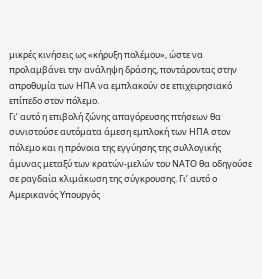μικρές κινήσεις ως «κήρυξη πολέμου», ώστε να προλαμβάνει την ανάληψη δράσης, ποντάροντας στην απροθυμία των ΗΠΑ να εμπλακούν σε επιχειρησιακό επίπεδο στον πόλεμο.
Γι’ αυτό η επιβολή ζώνης απαγόρευσης πτήσεων θα συνιστούσε αυτόματα άμεση εμπλοκή των ΗΠΑ στον πόλεμο και η πρόνοια της εγγύησης της συλλογικής άμυνας μεταξύ των κρατών-μελών του ΝΑΤΟ θα οδηγούσε σε ραγδαία κλιμάκωση της σύγκρουσης. Γι’ αυτό ο Αμερικανός Υπουργός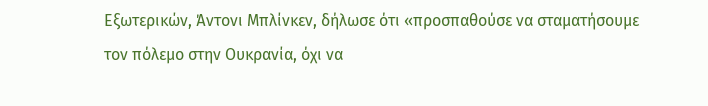Εξωτερικών, Άντονι Μπλίνκεν, δήλωσε ότι «προσπαθούσε να σταματήσουμε τον πόλεμο στην Ουκρανία, όχι να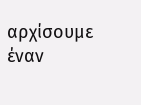αρχίσουμε έναν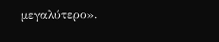μεγαλύτερο».